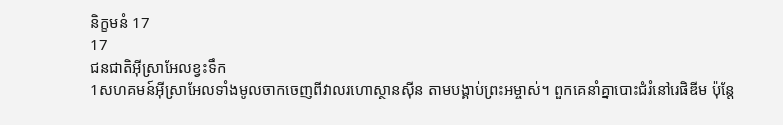និក្ខមនំ 17
17
ជនជាតិអ៊ីស្រាអែលខ្វះទឹក
1សហគមន៍អ៊ីស្រាអែលទាំងមូលចាកចេញពីវាលរហោស្ថានស៊ីន តាមបង្គាប់ព្រះអម្ចាស់។ ពួកគេនាំគ្នាបោះជំរំនៅរេផិឌីម ប៉ុន្តែ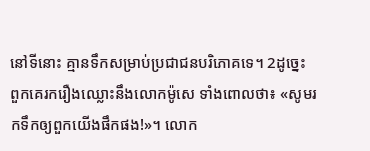នៅទីនោះ គ្មានទឹកសម្រាប់ប្រជាជនបរិភោគទេ។ 2ដូច្នេះ ពួកគេរករឿងឈ្លោះនឹងលោកម៉ូសេ ទាំងពោលថា៖ «សូមរកទឹកឲ្យពួកយើងផឹកផង!»។ លោក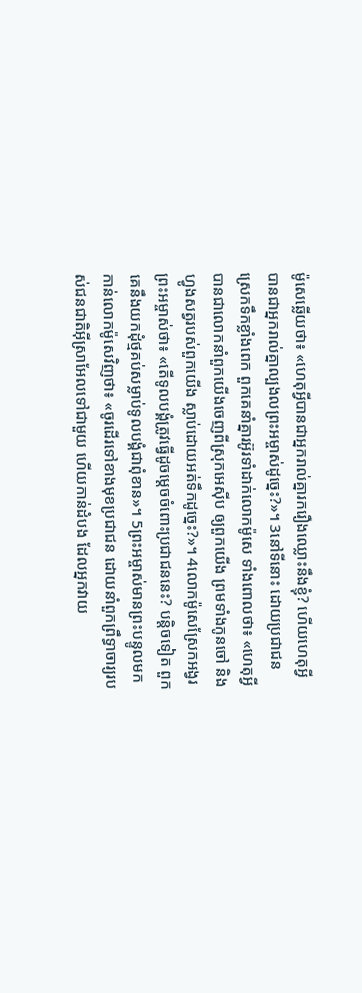ម៉ូសេឆ្លើយថា៖ «ហេតុអ្វីបានជាអ្នករាល់គ្នារករឿងឈ្លោះនឹងខ្ញុំ? ហើយហេតុអ្វីបានជាអ្នករាល់គ្នាល្បងលព្រះអម្ចាស់ដូច្នេះ?»។ 3នៅទីនោះ ដោយប្រជាជនស្រេកទឹកខ្លាំងពេក ពួកគេនាំគ្នារអ៊ូរទាំដាក់លោកម៉ូសេ ទាំងពោលថា៖ «ហេតុអ្វីបានជាលោកនាំពួកយើងចេញពីស្រុកអេស៊ីប ឲ្យពួកយើង ព្រមទាំងកូនចៅ និងហ្វូងសត្វរបស់ពួកយើង ស្លាប់ដោយអត់ទឹកដូច្នេះ?»។ 4លោកម៉ូសេស្រែកអង្វរព្រះអម្ចាស់ថា៖ «តើទូលបង្គំត្រូវធ្វើដូចម្ដេចចំពោះប្រជាជននេះ? បន្តិចទៀត ពួកគេនឹងយកដុំថ្មគប់សម្លាប់ទូលបង្គំជាពុំខាន»។ 5ព្រះអម្ចាស់មានព្រះបន្ទូលមកកាន់លោកម៉ូសេវិញថា៖ «ចូរដើរទៅខាងមុខប្រជាជន ដោយនាំពួកព្រឹទ្ធាចារ្យរបស់ជនជាតិអ៊ីស្រាអែលទៅជាមួយ ហើយកាន់ដំបង ដែលអ្នកវាយ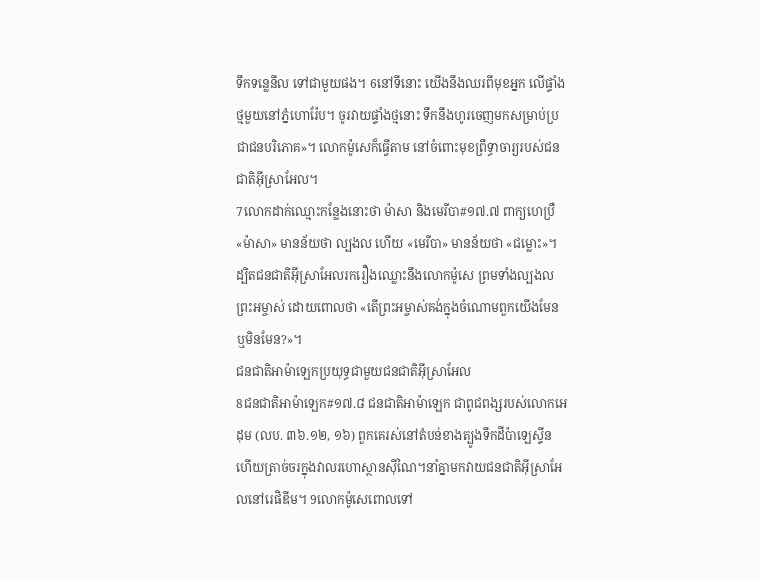ទឹកទន្លេនីល ទៅជាមួយផង។ 6នៅទីនោះ យើងនឹងឈរពីមុខអ្នក លើផ្ទាំងថ្មមួយនៅភ្នំហោរ៉ែប។ ចូរវាយផ្ទាំងថ្មនោះ ទឹកនឹងហូរចេញមកសម្រាប់ប្រជាជនបរិភោគ»។ លោកម៉ូសេក៏ធ្វើតាម នៅចំពោះមុខព្រឹទ្ធាចារ្យរបស់ជនជាតិអ៊ីស្រាអែល។
7លោកដាក់ឈ្មោះកន្លែងនោះថា ម៉ាសា និងមេរីបា#១៧.៧ ពាក្យហេប្រឺ «ម៉ាសា» មានន័យថា ល្បងល ហើយ «មេរីបា» មានន័យថា «ជម្លោះ»។ ដ្បិតជនជាតិអ៊ីស្រាអែលរករឿងឈ្លោះនឹងលោកម៉ូសេ ព្រមទាំងល្បងលព្រះអម្ចាស់ ដោយពោលថា «តើព្រះអម្ចាស់គង់ក្នុងចំណោមពួកយើងមែន ឬមិនមែន?»។
ជនជាតិអាម៉ាឡេកប្រយុទ្ធជាមួយជនជាតិអ៊ីស្រាអែល
8ជនជាតិអាម៉ាឡេក#១៧.៨ ជនជាតិអាម៉ាឡេក ជាពូជពង្សរបស់លោកអេដុម (លប. ៣៦.១២, ១៦) ពួកគេរស់នៅតំបន់ខាងត្បូងទឹកដីប៉ាឡេស្ទីន ហើយត្រាច់ចរក្នុងវាលរហោស្ថានស៊ីណៃ។នាំគ្នាមកវាយជនជាតិអ៊ីស្រាអែលនៅរេផិឌីម។ 9លោកម៉ូសេពោលទៅ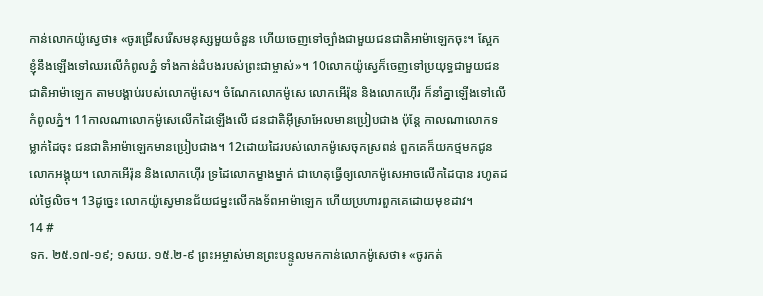កាន់លោកយ៉ូស្វេថា៖ «ចូរជ្រើសរើសមនុស្សមួយចំនួន ហើយចេញទៅច្បាំងជាមួយជនជាតិអាម៉ាឡេកចុះ។ ស្អែក ខ្ញុំនឹងឡើងទៅឈរលើកំពូលភ្នំ ទាំងកាន់ដំបងរបស់ព្រះជាម្ចាស់»។ 10លោកយ៉ូស្វេក៏ចេញទៅប្រយុទ្ធជាមួយជនជាតិអាម៉ាឡេក តាមបង្គាប់របស់លោកម៉ូសេ។ ចំណែកលោកម៉ូសេ លោកអើរ៉ុន និងលោកហ៊ើរ ក៏នាំគ្នាឡើងទៅលើកំពូលភ្នំ។ 11កាលណាលោកម៉ូសេលើកដៃឡើងលើ ជនជាតិអ៊ីស្រាអែលមានប្រៀបជាង ប៉ុន្តែ កាលណាលោកទម្លាក់ដៃចុះ ជនជាតិអាម៉ាឡេកមានប្រៀបជាង។ 12ដោយដៃរបស់លោកម៉ូសេចុកស្រពន់ ពួកគេក៏យកថ្មមកជូនលោកអង្គុយ។ លោកអើរ៉ុន និងលោកហ៊ើរ ទ្រដៃលោកម្ខាងម្នាក់ ជាហេតុធ្វើឲ្យលោកម៉ូសេអាចលើកដៃបាន រហូតដល់ថ្ងៃលិច។ 13ដូច្នេះ លោកយ៉ូស្វេមានជ័យជម្នះលើកងទ័ពអាម៉ាឡេក ហើយប្រហារពួកគេដោយមុខដាវ។
14 #
ទក. ២៥.១៧-១៩; ១សយ. ១៥.២-៩ ព្រះអម្ចាស់មានព្រះបន្ទូលមកកាន់លោកម៉ូសេថា៖ «ចូរកត់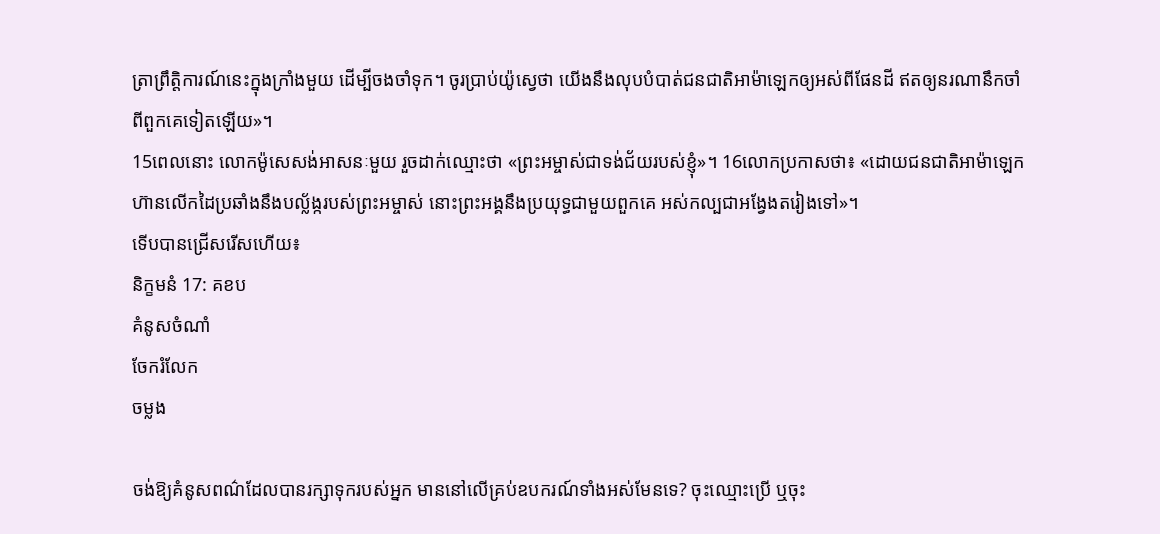ត្រាព្រឹត្តិការណ៍នេះក្នុងក្រាំងមួយ ដើម្បីចងចាំទុក។ ចូរប្រាប់យ៉ូស្វេថា យើងនឹងលុបបំបាត់ជនជាតិអាម៉ាឡេកឲ្យអស់ពីផែនដី ឥតឲ្យនរណានឹកចាំពីពួកគេទៀតឡើយ»។
15ពេលនោះ លោកម៉ូសេសង់អាសនៈមួយ រួចដាក់ឈ្មោះថា «ព្រះអម្ចាស់ជាទង់ជ័យរបស់ខ្ញុំ»។ 16លោកប្រកាសថា៖ «ដោយជនជាតិអាម៉ាឡេកហ៊ានលើកដៃប្រឆាំងនឹងបល្ល័ង្ករបស់ព្រះអម្ចាស់ នោះព្រះអង្គនឹងប្រយុទ្ធជាមួយពួកគេ អស់កល្បជាអង្វែងតរៀងទៅ»។
ទើបបានជ្រើសរើសហើយ៖
និក្ខមនំ 17: គខប
គំនូសចំណាំ
ចែករំលែក
ចម្លង

ចង់ឱ្យគំនូសពណ៌ដែលបានរក្សាទុករបស់អ្នក មាននៅលើគ្រប់ឧបករណ៍ទាំងអស់មែនទេ? ចុះឈ្មោះប្រើ ឬចុះ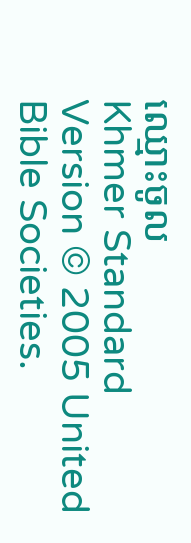ឈ្មោះចូល
Khmer Standard Version © 2005 United Bible Societies.